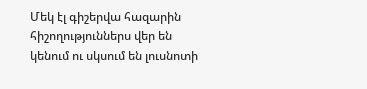Մեկ էլ գիշերվա հազարին հիշողություններս վեր են կենում ու սկսում են լուսնոտի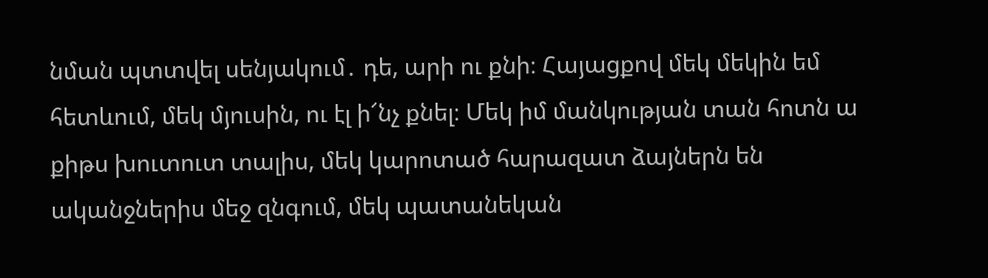նման պտտվել սենյակում․ դե, արի ու քնի։ Հայացքով մեկ մեկին եմ հետևում, մեկ մյուսին, ու էլ ի՜նչ քնել։ Մեկ իմ մանկության տան հոտն ա քիթս խուտուտ տալիս, մեկ կարոտած հարազատ ձայներն են ականջներիս մեջ զնգում, մեկ պատանեկան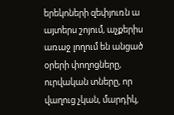երեկոների զեփյուռն ա այտերս շոյում, աչքերիս առաջ լողում են անցած օրերի փողոցները, ուրվական տները, որ վաղուց չկան, մարդիկ,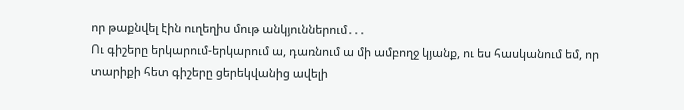որ թաքնվել էին ուղեղիս մութ անկյուններում․․․
Ու գիշերը երկարում-երկարում ա, դառնում ա մի ամբողջ կյանք, ու ես հասկանում եմ, որ տարիքի հետ գիշերը ցերեկվանից ավելի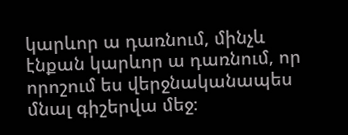կարևոր ա դառնում, մինչև էնքան կարևոր ա դառնում, որ որոշում ես վերջնականապես մնալ գիշերվա մեջ։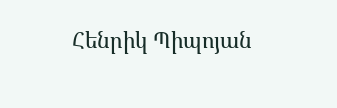Հենրիկ Պիպոյան